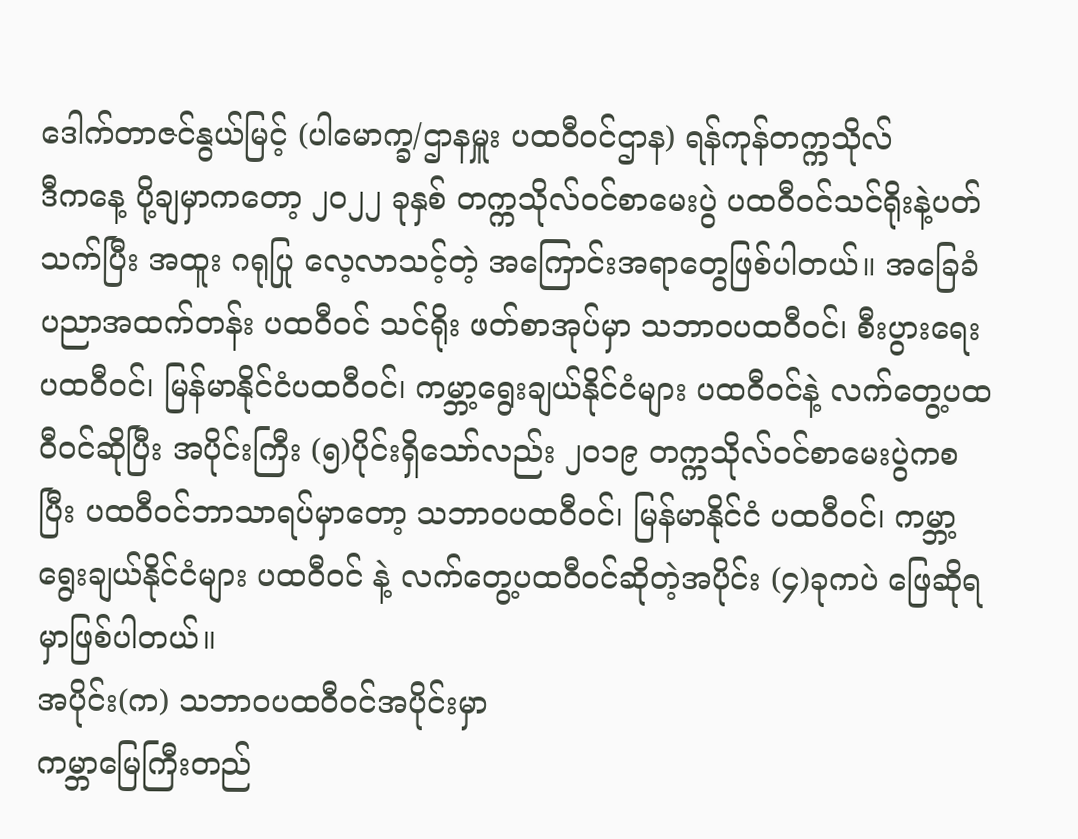ဒေါက်တာဇင်နွယ်မြင့် (ပါမောက္ခ/ဌာနမှူး ပထဝီဝင်ဌာန) ရန်ကုန်တက္ကသိုလ်
ဒီကနေ့ ပို့ချမှာကတော့ ၂ဝ၂၂ ခုနှစ် တက္ကသိုလ်ဝင်စာမေးပွဲ ပထဝီဝင်သင်ရိုးနဲ့ပတ်သက်ပြီး အထူး ဂရုပြု လေ့လာသင့်တဲ့ အကြောင်းအရာတွေဖြစ်ပါတယ်။ အခြေခံပညာအထက်တန်း ပထဝီဝင် သင်ရိုး ဖတ်စာအုပ်မှာ သဘာဝပထဝီဝင်၊ စီးပွားရေးပထဝီဝင်၊ မြန်မာနိုင်ငံပထဝီဝင်၊ ကမ္ဘာ့ရွေးချယ်နိုင်ငံများ ပထဝီဝင်နဲ့ လက်တွေ့ပထဝီဝင်ဆိုပြီး အပိုင်းကြီး (၅)ပိုင်းရှိသော်လည်း ၂ဝ၁၉ တက္ကသိုလ်ဝင်စာမေးပွဲကစပြီး ပထဝီဝင်ဘာသာရပ်မှာတော့ သဘာဝပထဝီဝင်၊ မြန်မာနိုင်ငံ ပထဝီဝင်၊ ကမ္ဘာ့ရွေးချယ်နိုင်ငံများ ပထဝီဝင် နဲ့ လက်တွေ့ပထဝီဝင်ဆိုတဲ့အပိုင်း (၄)ခုကပဲ ဖြေဆိုရမှာဖြစ်ပါတယ်။
အပိုင်း(က) သဘာဝပထဝီဝင်အပိုင်းမှာ
ကမ္ဘာမြေကြီးတည်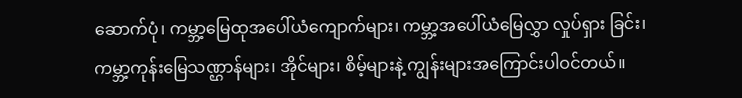ဆောက်ပုံ၊ ကမ္ဘာ့မြေထုအပေါ်ယံကျောက်များ၊ ကမ္ဘာ့အပေါ်ယံမြေလွှာ လှုပ်ရှား ခြင်း၊ ကမ္ဘာ့ကုန်းမြေသဏ္ဌာန်များ၊ အိုင်များ၊ စိမ့်များနဲ့ ကျွန်းများအကြောင်းပါဝင်တယ်။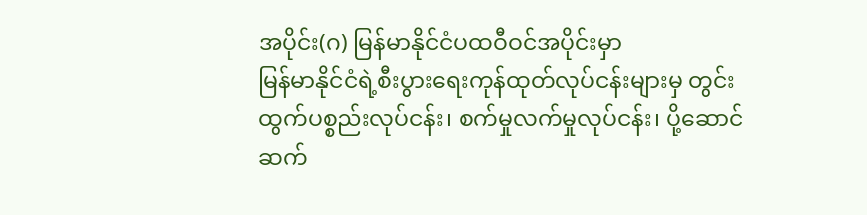အပိုင်း(ဂ) မြန်မာနိုင်ငံပထဝီဝင်အပိုင်းမှာ
မြန်မာနိုင်ငံရဲ့စီးပွားရေးကုန်ထုတ်လုပ်ငန်းများမှ တွင်းထွက်ပစ္စည်းလုပ်ငန်း၊ စက်မှုလက်မှုလုပ်ငန်း၊ ပို့ဆောင်ဆက်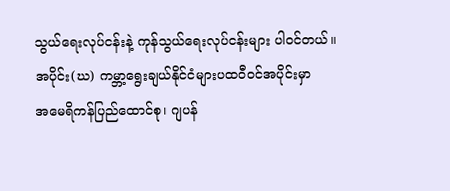သွယ်ရေးလုပ်ငန်းနဲ့ ကုန်သွယ်ရေးလုပ်ငန်းများ ပါဝင်တယ်။
အပိုင်း(ဃ) ကမ္ဘာ့ရွေးချယ်နိုင်ငံများပထဝီဝင်အပိုင်းမှာ
အမေရိကန်ပြည်ထောင်စု၊ ဂျပန်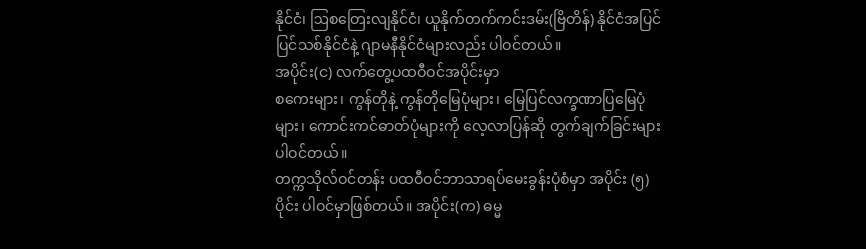နိုင်ငံ၊ ဩစတြေးလျနိုင်ငံ၊ ယူနိုက်တက်ကင်းဒမ်း(ဗြိတိန်) နိုင်ငံအပြင် ပြင်သစ်နိုင်ငံနဲ့ ဂျာမနီနိုင်ငံများလည်း ပါဝင်တယ်။
အပိုင်း(င) လက်တွေ့ပထဝီဝင်အပိုင်းမှာ
စကေးများ၊ ကွန်တိုနဲ့ ကွန်တိုမြေပုံများ၊ မြေပြင်လက္ခဏာပြမြေပုံများ၊ ကောင်းကင်ဓာတ်ပုံများကို လေ့လာပြန်ဆို တွက်ချက်ခြင်းများ ပါဝင်တယ်။
တက္ကသိုလ်ဝင်တန်း ပထဝီဝင်ဘာသာရပ်မေးခွန်းပုံစံမှာ အပိုင်း (၅) ပိုင်း ပါဝင်မှာဖြစ်တယ်။ အပိုင်း(က) ဓမ္မ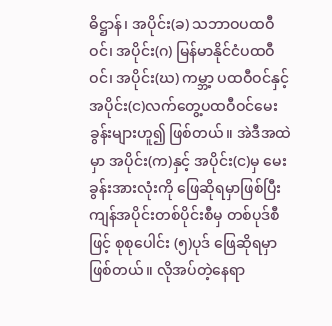ဓိဋ္ဌာန်၊ အပိုင်း(ခ) သဘာဝပထဝီဝင်၊ အပိုင်း(ဂ) မြန်မာနိုင်ငံပထဝီဝင်၊ အပိုင်း(ဃ) ကမ္ဘာ့ ပထဝီဝင်နှင့် အပိုင်း(င)လက်တွေ့ပထဝီဝင်မေးခွန်းများဟူ၍ ဖြစ်တယ်။ အဲဒီအထဲမှာ အပိုင်း(က)နှင့် အပိုင်း(င)မှ မေးခွန်းအားလုံးကို ဖြေဆိုရမှာဖြစ်ပြီး ကျန်အပိုင်းတစ်ပိုင်းစီမှ တစ်ပုဒ်စီဖြင့် စုစုပေါင်း (၅)ပုဒ် ဖြေဆိုရမှာဖြစ်တယ်။ လိုအပ်တဲ့နေရာ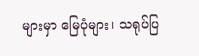များမှာ မြေပုံများ၊ သရုပ်ပြ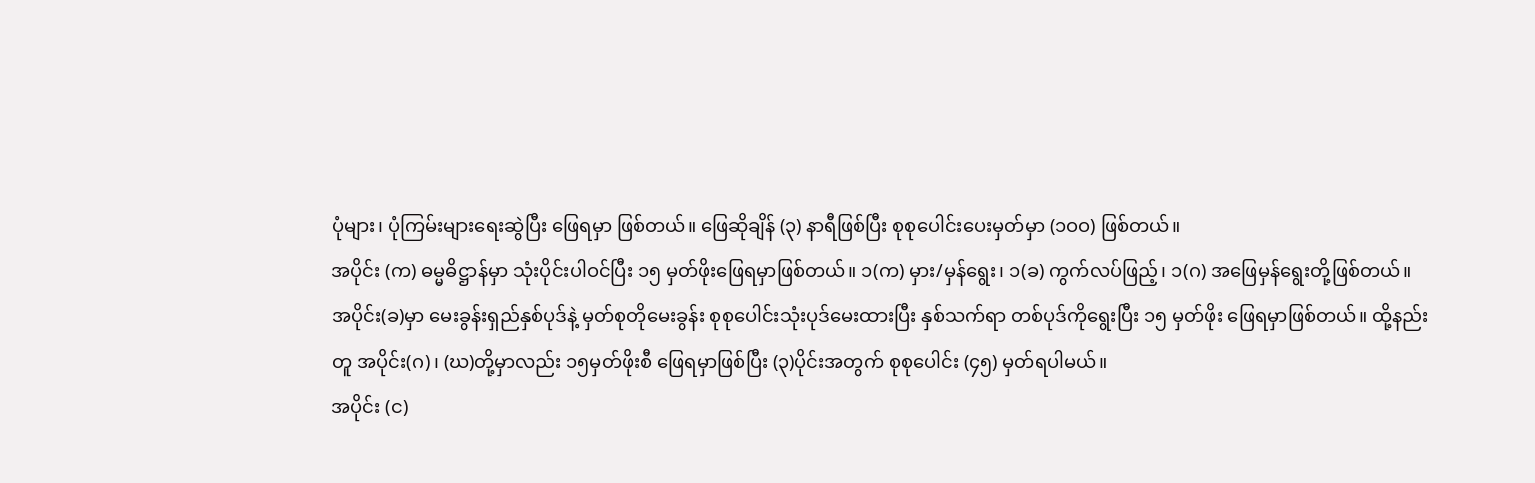ပုံများ၊ ပုံကြမ်းများရေးဆွဲပြီး ဖြေရမှာ ဖြစ်တယ်။ ဖြေဆိုချိန် (၃) နာရီဖြစ်ပြီး စုစုပေါင်းပေးမှတ်မှာ (၁ဝဝ) ဖြစ်တယ်။
အပိုင်း (က) ဓမ္မဓိဋ္ဌာန်မှာ သုံးပိုင်းပါဝင်ပြီး ၁၅ မှတ်ဖိုးဖြေရမှာဖြစ်တယ်။ ၁(က) မှား/မှန်ရွေး၊ ၁(ခ) ကွက်လပ်ဖြည့်၊ ၁(ဂ) အဖြေမှန်ရွေးတို့ဖြစ်တယ်။
အပိုင်း(ခ)မှာ မေးခွန်းရှည်နှစ်ပုဒ်နဲ့ မှတ်စုတိုမေးခွန်း စုစုပေါင်းသုံးပုဒ်မေးထားပြီး နှစ်သက်ရာ တစ်ပုဒ်ကိုရွေးပြီး ၁၅ မှတ်ဖိုး ဖြေရမှာဖြစ်တယ်။ ထို့နည်းတူ အပိုင်း(ဂ)၊ (ဃ)တို့မှာလည်း ၁၅မှတ်ဖိုးစီ ဖြေရမှာဖြစ်ပြီး (၃)ပိုင်းအတွက် စုစုပေါင်း (၄၅) မှတ်ရပါမယ်။
အပိုင်း (င)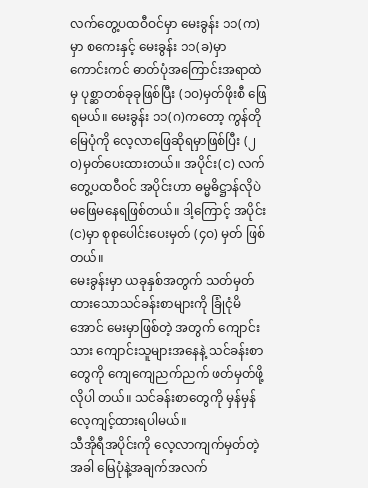လက်တွေ့ပထဝီဝင်မှာ မေးခွန်း ၁၁(က)မှာ စကေးနှင့် မေးခွန်း ၁၁(ခ)မှာ ကောင်းကင် ဓာတ်ပုံအကြောင်းအရာထဲမှ ပုစ္ဆာတစ်ခုခုဖြစ်ပြီး (၁ဝ)မှတ်ဖိုးစီ ဖြေရမယ်။ မေးခွန်း ၁၁(ဂ)ကတော့ ကွန်တိုမြေပုံကို လေ့လာဖြေဆိုရမှာဖြစ်ပြီး (၂ဝ)မှတ်ပေးထားတယ်။ အပိုင်း(င) လက်တွေ့ပထဝီဝင် အပိုင်းဟာ ဓမ္မဓိဋ္ဌာန်လိုပဲ မဖြေမနေရဖြစ်တယ်။ ဒါ့ကြောင့် အပိုင်း(င)မှာ စုစုပေါင်းပေးမှတ် (၄ဝ) မှတ် ဖြစ်တယ်။
မေးခွန်းမှာ ယခုနှစ်အတွက် သတ်မှတ်ထားသောသင်ခန်းစာများကို ခြုံငုံမိအောင် မေးမှာဖြစ်တဲ့ အတွက် ကျောင်းသား ကျောင်းသူများအနေနဲ့ သင်ခန်းစာတွေကို ကျေကျေညက်ညက် ဖတ်မှတ်ဖို့လိုပါ တယ်။ သင်ခန်းစာတွေကို မှန်မှန်လေ့ကျင့်ထားရပါမယ်။
သီအိုရီအပိုင်းကို လေ့လာကျက်မှတ်တဲ့အခါ မြေပုံနဲ့အချက်အလက်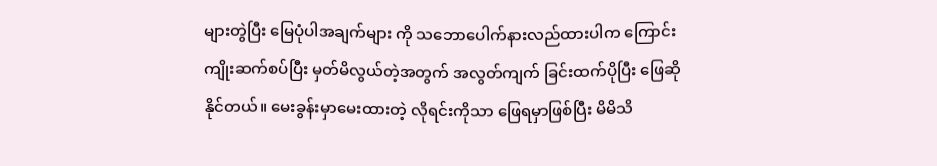များတွဲပြီး မြေပုံပါအချက်များ ကို သဘောပေါက်နားလည်ထားပါက ကြောင်းကျိုးဆက်စပ်ပြီး မှတ်မိလွယ်တဲ့အတွက် အလွတ်ကျက် ခြင်းထက်ပိုပြီး ဖြေဆိုနိုင်တယ်။ မေးခွန်းမှာမေးထားတဲ့ လိုရင်းကိုသာ ဖြေရမှာဖြစ်ပြီး မိမိသိ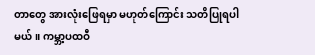တာတွေ အားလုံးဖြေရမှာ မဟုတ်ကြောင်း သတိပြုရပါမယ်။ ကမ္ဘာ့ပထဝီ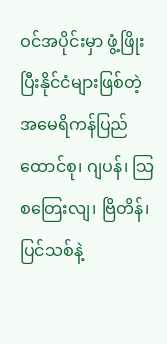ဝင်အပိုင်းမှာ ဖွံ့ဖြိုးပြီးနိုင်ငံများဖြစ်တဲ့ အမေရိကန်ပြည်ထောင်စု၊ ဂျပန်၊ သြစတြေးလျ၊ ဗြိတိန်၊ ပြင်သစ်နဲ့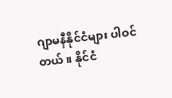ဂျာမနီနိုင်ငံများ ပါဝင်တယ်။ နိုင်ငံ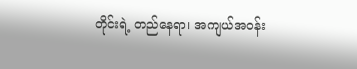တိုင်းရဲ့ တည်နေရာ၊ အကျယ်အဝန်း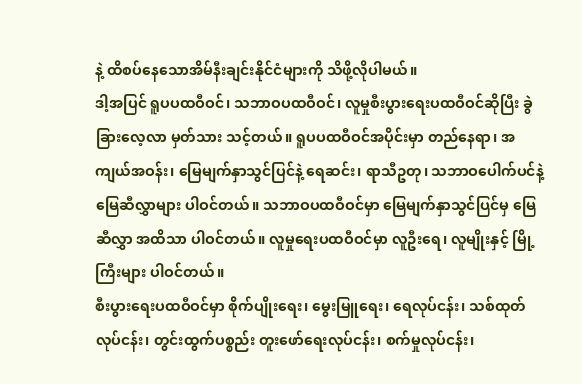နဲ့ ထိစပ်နေသောအိမ်နီးချင်းနိုင်ငံများကို သိဖို့လိုပါမယ်။
ဒါ့အပြင် ရူပပထဝီဝင်၊ သဘာဝပထဝီဝင်၊ လူမှုစီးပွားရေးပထဝီဝင်ဆိုပြီး ခွဲခြားလေ့လာ မှတ်သား သင့်တယ်။ ရူပပထဝီဝင်အပိုင်းမှာ တည်နေရာ၊ အကျယ်အဝန်း၊ မြေမျက်နှာသွင်ပြင်နဲ့ ရေဆင်း၊ ရာသီဥတု၊ သဘာဝပေါက်ပင်နဲ့ မြေဆီလွှာများ ပါဝင်တယ်။ သဘာဝပထဝီဝင်မှာ မြေမျက်နှာသွင်ပြင်မှ မြေဆီလွှာ အထိသာ ပါဝင်တယ်။ လူမှုရေးပထဝီဝင်မှာ လူဦးရေ၊ လူမျိုးနှင့် မြို့ကြီးများ ပါဝင်တယ်။
စီးပွားရေးပထဝီဝင်မှာ စိုက်ပျိုးရေး၊ မွေးမြူရေး၊ ရေလုပ်ငန်း၊ သစ်ထုတ်လုပ်ငန်း၊ တွင်းထွက်ပစ္စည်း တူးဖော်ရေးလုပ်ငန်း၊ စက်မှုလုပ်ငန်း၊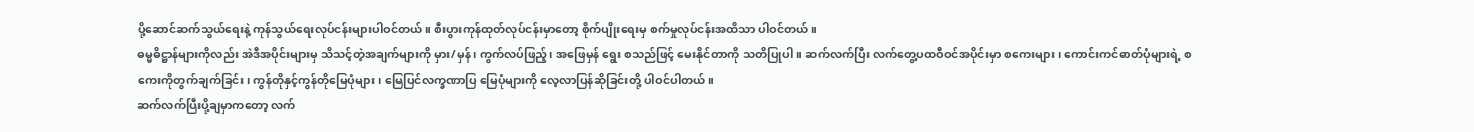ပို့ဆောင်ဆက်သွယ်ရေးနဲ့ ကုန်သွယ်ရေးလုပ်ငန်းများပါဝင်တယ်။ စီးပွားကုန်ထုတ်လုပ်ငန်းမှာတော့ စိုက်ပျိုးရေးမှ စက်မှုလုပ်ငန်းအထိသာ ပါဝင်တယ်။
ဓမ္မဓိဋ္ဌာန်များကိုလည်း အဲဒီအပိုင်းများမှ သိသင့်တဲ့အချက်များကို မှား/မှန်၊ ကွက်လပ်ဖြည့်၊ အဖြေမှန် ရွေး စသည်ဖြင့် မေးနိုင်တာကို သတိပြုပါ။ ဆက်လက်ပြီး လက်တွေ့ပထဝီဝင်အပိုင်းမှာ စကေးများ၊ ကောင်းကင်ဓာတ်ပုံများရဲ့ စကေးကိုတွက်ချက်ခြင်း၊ ကွန်တိုနှင့်ကွန်တိုမြေပုံများ၊ မြေပြင်လက္ခဏာပြ မြေပုံများကို လေ့လာပြန်ဆိုခြင်းတို့ ပါဝင်ပါတယ်။
ဆက်လက်ပြီးပို့ချမှာကတော့ လက်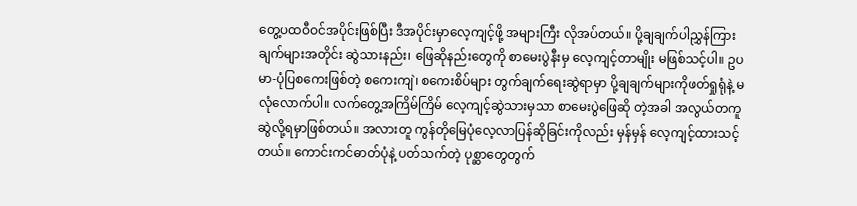တွေ့ပထဝီဝင်အပိုင်းဖြစ်ပြီး ဒီအပိုင်းမှာလေ့ကျင့်ဖို့ အများကြီး လိုအပ်တယ်။ ပို့ချချက်ပါညွှန်ကြားချက်များအတိုင်း ဆွဲသားနည်း၊ ဖြေဆိုနည်းတွေကို စာမေးပွဲနီးမှ လေ့ကျင့်တာမျိုး မဖြစ်သင့်ပါ။ ဥပမာ-ပုံပြစကေးဖြစ်တဲ့ စကေးကျဲ၊ စကေးစိပ်များ တွက်ချက်ရေးဆွဲရာမှာ ပို့ချချက်များကိုဖတ်ရှုရုံနဲ့ မလုံလောက်ပါ။ လက်တွေ့အကြိမ်ကြိမ် လေ့ကျင့်ဆွဲသားမှသာ စာမေးပွဲဖြေဆို တဲ့အခါ အလွယ်တကူဆွဲလို့ရမှာဖြစ်တယ်။ အလားတူ ကွန်တိုမြေပုံလေ့လာပြန်ဆိုခြင်းကိုလည်း မှန်မှန် လေ့ကျင့်ထားသင့်တယ်။ ကောင်းကင်ဓာတ်ပုံနဲ့ ပတ်သက်တဲ့ ပုစ္ဆာတွေတွက်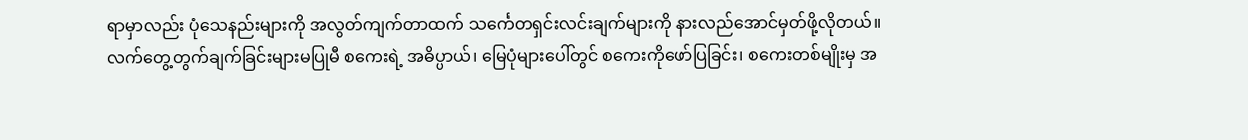ရာမှာလည်း ပုံသေနည်းများကို အလွတ်ကျက်တာထက် သင်္ကေတရှင်းလင်းချက်များကို နားလည်အောင်မှတ်ဖို့လိုတယ်။
လက်တွေ့တွက်ချက်ခြင်းများမပြုမီ စကေးရဲ့ အဓိပ္ပာယ်၊ မြေပုံများပေါ်တွင် စကေးကိုဖော်ပြခြင်း၊ စကေးတစ်မျိုးမှ အ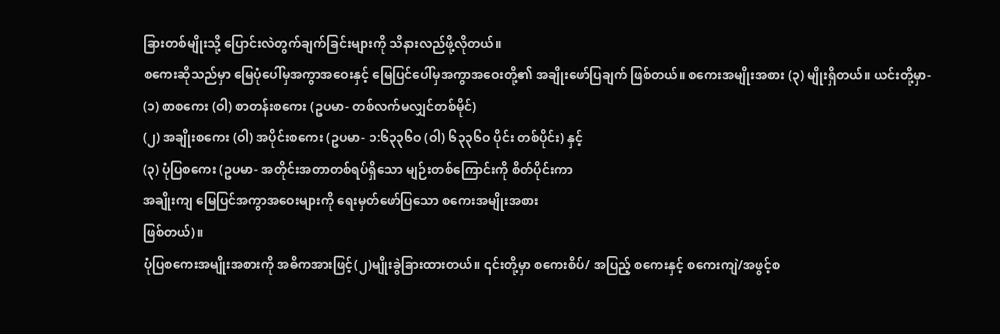ခြားတစ်မျိုးသို့ ပြောင်းလဲတွက်ချက်ခြင်းများကို သိနားလည်ဖို့လိုတယ်။
စကေးဆိုသည်မှာ မြေပုံပေါ်မှအကွာအဝေးနှင့် မြေပြင်ပေါ်မှအကွာအဝေးတို့၏ အချိုးဖော်ပြချက် ဖြစ်တယ်။ စကေးအမျိုးအစား (၃) မျိုးရှိတယ်။ ယင်းတို့မှာ-
(၁) စာစကေး (ဝါ) စာတန်းစကေး (ဥပမာ- တစ်လက်မလျှင်တစ်မိုင်)
(၂) အချိုးစကေး (ဝါ) အပိုင်းစကေး (ဥပမာ- ၁:၆၃၃၆ဝ (ဝါ) ၆၃၃၆ဝ ပိုင်း တစ်ပိုင်း) နှင့်
(၃) ပုံပြစကေး (ဥပမာ- အတိုင်းအတာတစ်ရပ်ရှိသော မျဉ်းတစ်ကြောင်းကို စိတ်ပိုင်းကာ
အချိုးကျ မြေပြင်အကွာအဝေးများကို ရေးမှတ်ဖော်ပြသော စကေးအမျိုးအစား
ဖြစ်တယ်)။
ပုံပြစကေးအမျိုးအစားကို အဓိကအားဖြင့်(၂)မျိုးခွဲခြားထားတယ်။ ၎င်းတို့မှာ စကေးစိပ်/ အပြည့် စကေးနှင့် စကေးကျဲ/အဖွင့်စ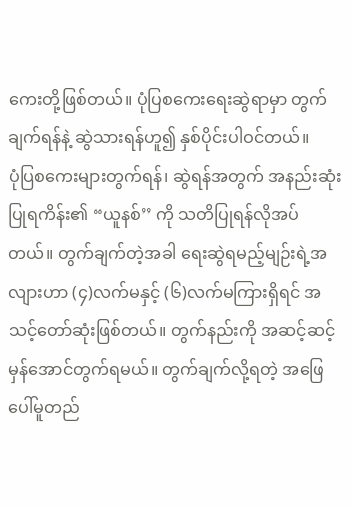ကေးတို့ဖြစ်တယ်။ ပုံပြစကေးရေးဆွဲရာမှာ တွက်ချက်ရန်နဲ့ ဆွဲသားရန်ဟူ၍ နှစ်ပိုင်းပါဝင်တယ်။
ပုံပြစကေးများတွက်ရန်၊ ဆွဲရန်အတွက် အနည်းဆုံးပြုရကိန်း၏ “ယူနစ်’’ ကို သတိပြုရန်လိုအပ် တယ်။ တွက်ချက်တဲ့အခါ ရေးဆွဲရမည့်မျဉ်းရဲ့အလျားဟာ (၄)လက်မနှင့် (၆)လက်မကြားရှိရင် အသင့်တော်ဆုံးဖြစ်တယ်။ တွက်နည်းကို အဆင့်ဆင့်မှန်အောင်တွက်ရမယ်။ တွက်ချက်လို့ရတဲ့ အဖြေ ပေါ်မူတည်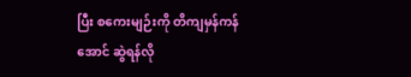ပြီး စကေးမျဉ်းကို တိကျမှန်ကန်အောင် ဆွဲရန်လို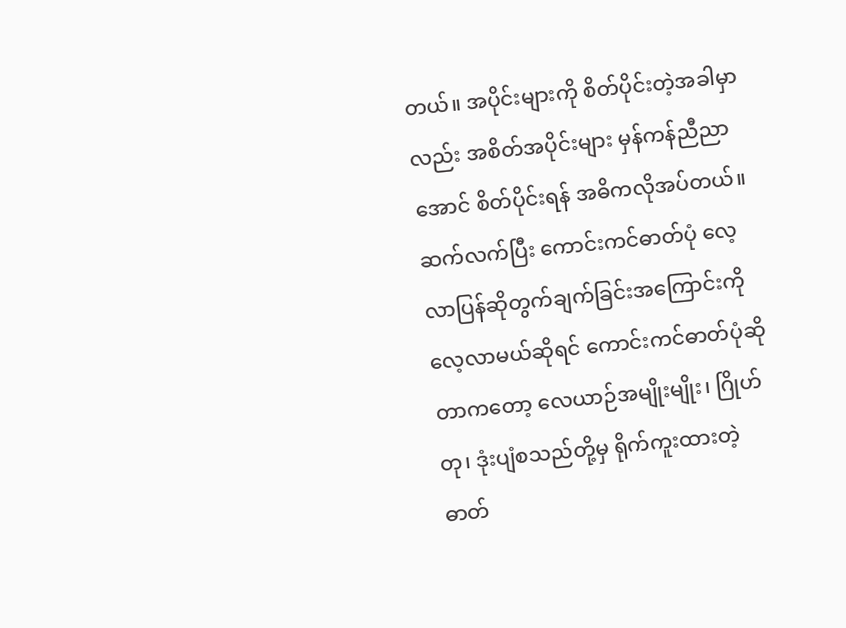တယ်။ အပိုင်းများကို စိတ်ပိုင်းတဲ့အခါမှာလည်း အစိတ်အပိုင်းများ မှန်ကန်ညီညာအောင် စိတ်ပိုင်းရန် အဓိကလိုအပ်တယ်။
ဆက်လက်ပြီး ကောင်းကင်ဓာတ်ပုံ လေ့လာပြန်ဆိုတွက်ချက်ခြင်းအကြောင်းကို လေ့လာမယ်ဆိုရင် ကောင်းကင်ဓာတ်ပုံဆိုတာကတော့ လေယာဉ်အမျိုးမျိုး၊ ဂြိုဟ်တု၊ ဒုံးပျံစသည်တို့မှ ရိုက်ကူးထားတဲ့ ဓာတ်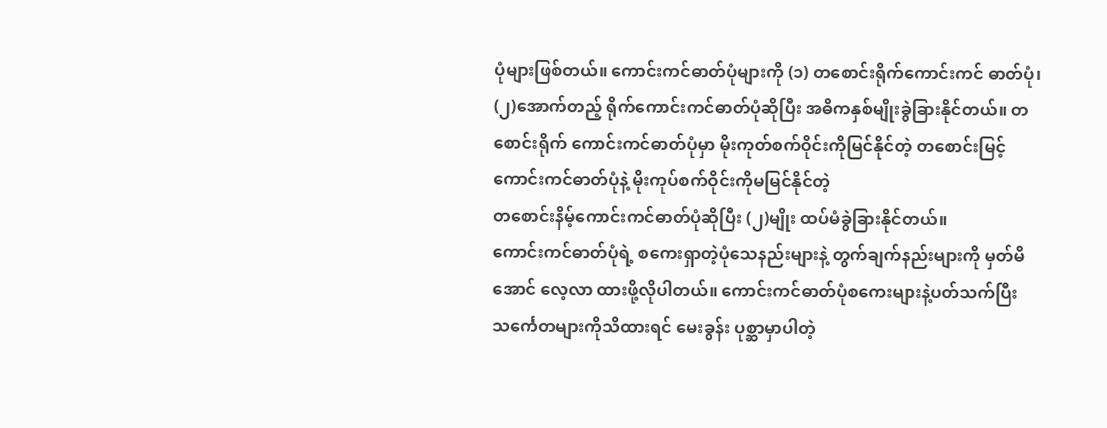ပုံများဖြစ်တယ်။ ကောင်းကင်ဓာတ်ပုံများကို (၁) တစောင်းရိုက်ကောင်းကင် ဓာတ်ပုံ၊ (၂)အောက်တည့် ရိုက်ကောင်းကင်ဓာတ်ပုံဆိုပြီး အဓိကနှစ်မျိုးခွဲခြားနိုင်တယ်။ တစောင်းရိုက် ကောင်းကင်ဓာတ်ပုံမှာ မိုးကုတ်စက်ဝိုင်းကိုမြင်နိုင်တဲ့ တစောင်းမြင့်ကောင်းကင်ဓာတ်ပုံနဲ့ မိုးကုပ်စက်ဝိုင်းကိုမမြင်နိုင်တဲ့
တစောင်းနိမ့်ကောင်းကင်ဓာတ်ပုံဆိုပြီး (၂)မျိုး ထပ်မံခွဲခြားနိုင်တယ်။
ကောင်းကင်ဓာတ်ပုံရဲ့ စကေးရှာတဲ့ပုံသေနည်းများနဲ့ တွက်ချက်နည်းများကို မှတ်မိအောင် လေ့လာ ထားဖို့လိုပါတယ်။ ကောင်းကင်ဓာတ်ပုံစကေးများနဲ့ပတ်သက်ပြီး သင်္ကေတများကိုသိထားရင် မေးခွန်း ပုစ္ဆာမှာပါတဲ့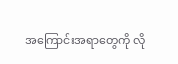အကြောင်းအရာတွေကို လို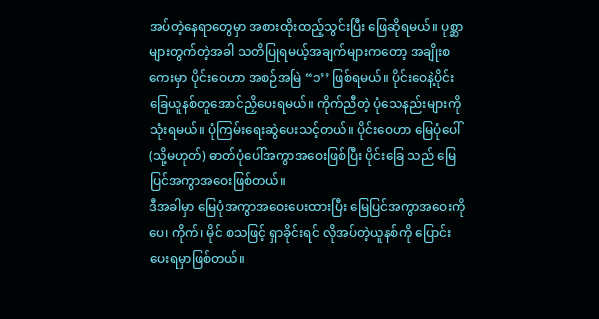အပ်တဲ့နေရာတွေမှာ အစားထိုးထည့်သွင်းပြီး ဖြေဆိုရမယ်။ ပုစ္ဆာများတွက်တဲ့အခါ သတိပြုရမယ့်အချက်များကတော့ အချိုးစကေးမှာ ပိုင်းဝေဟာ အစဉ်အမြဲ “၁’’ ဖြစ်ရမယ်။ ပိုင်းဝေနဲ့ပိုင်းခြေယူနစ်တူအောင်ညှိပေးရမယ်။ ကိုက်ညီတဲ့ ပုံသေနည်းများကို သုံးရမယ်။ ပုံကြမ်းရေးဆွဲပေးသင့်တယ်။ ပိုင်းဝေဟာ မြေပုံပေါ် (သို့မဟုတ်) ဓာတ်ပုံပေါ်အကွာအဝေးဖြစ်ပြီး ပိုင်းခြေ သည် မြေပြင်အကွာအဝေးဖြစ်တယ်။
ဒီအခါမှာ မြေပုံအကွာအဝေးပေးထားပြီး မြေပြင်အကွာအဝေးကို ပေ၊ ကိုက်၊ မိုင် စသဖြင့် ရှာခိုင်းရင် လိုအပ်တဲ့ယူနစ်ကို ပြောင်းပေးရမှာဖြစ်တယ်။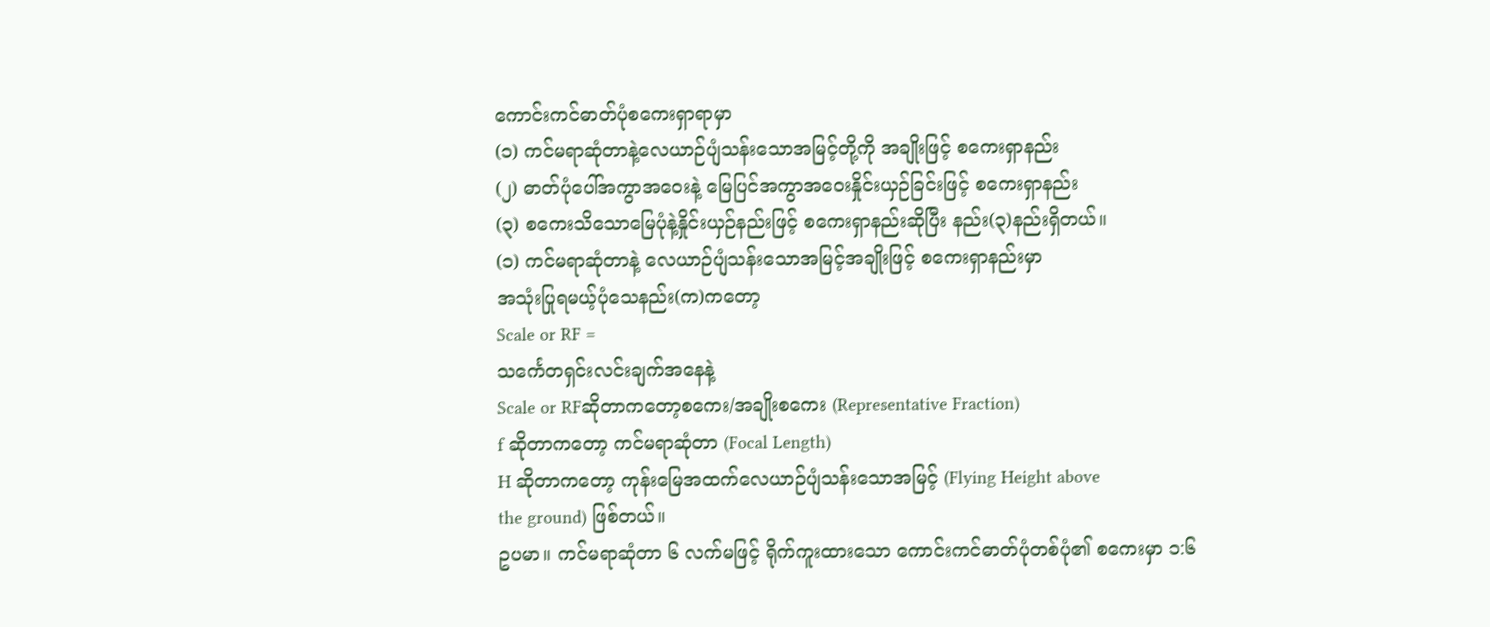ကောင်းကင်ဓာတ်ပုံစကေးရှာရာမှာ
(၁) ကင်မရာဆုံတာနဲ့လေယာဉ်ပျံသန်းသောအမြင့်တို့ကို အချိုးဖြင့် စကေးရှာနည်း
(၂) ဓာတ်ပုံပေါ်အကွာအဝေးနဲ့ မြေပြင်အကွာအဝေးနှိုင်းယှဉ်ခြင်းဖြင့် စကေးရှာနည်း
(၃) စကေးသိသောမြေပုံနဲ့နှိုင်းယှဉ်နည်းဖြင့် စကေးရှာနည်းဆိုပြီး နည်း(၃)နည်းရှိတယ်။
(၁) ကင်မရာဆုံတာနဲ့ လေယာဉ်ပျံသန်းသောအမြင့်အချိုးဖြင့် စကေးရှာနည်းမှာ
အသုံးပြုရမယ့်ပုံသေနည်း(က)ကတော့
Scale or RF =
သင်္ကေတရှင်းလင်းချက်အနေနဲ့
Scale or RFဆိုတာကတော့စကေး/အချိုးစကေး (Representative Fraction)
f ဆိုတာကတော့ ကင်မရာဆုံတာ (Focal Length)
H ဆိုတာကတော့ ကုန်းမြေအထက်လေယာဉ်ပျံသန်းသောအမြင့် (Flying Height above
the ground) ဖြစ်တယ်။
ဥပမာ။ ကင်မရာဆုံတာ ၆ လက်မဖြင့် ရိုက်ကူးထားသော ကောင်းကင်ဓာတ်ပုံတစ်ပုံ၏ စကေးမှာ ၁:၆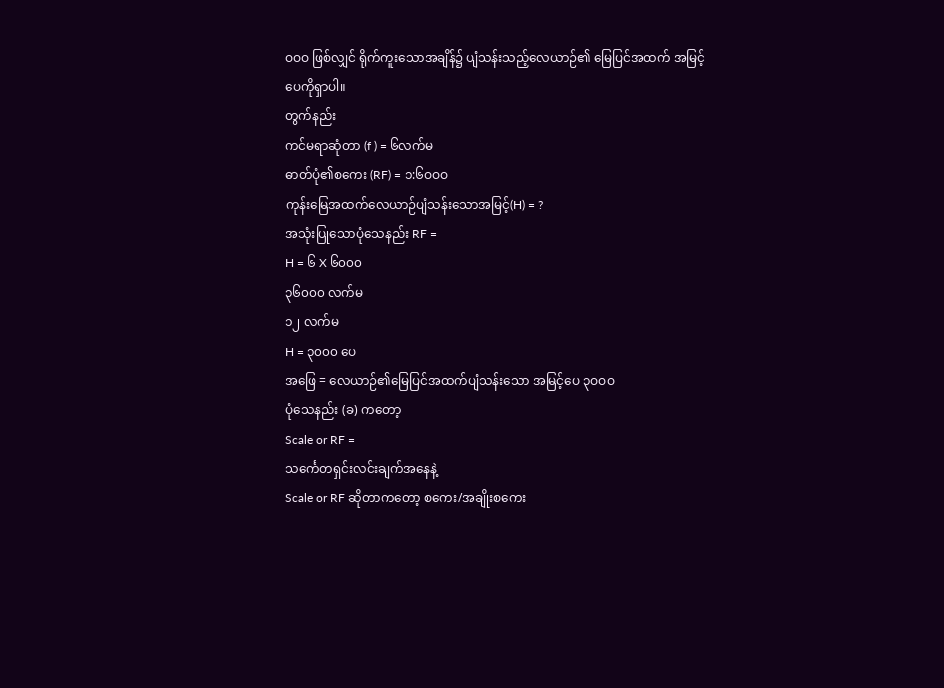ဝဝဝ ဖြစ်လျှင် ရိုက်ကူးသောအချိန်၌ ပျံသန်းသည့်လေယာဉ်၏ မြေပြင်အထက် အမြင့်ပေကိုရှာပါ။
တွက်နည်း
ကင်မရာဆုံတာ (f ) = ၆လက်မ
ဓာတ်ပုံ၏စကေး (RF) = ၁:၆ဝဝဝ
ကုန်းမြေအထက်လေယာဉ်ပျံသန်းသောအမြင့်(H) = ?
အသုံးပြုသောပုံသေနည်း RF =
H = ၆ X ၆၀၀၀
၃၆၀၀၀ လက်မ
၁၂ လက်မ
H = ၃၀၀၀ ပေ
အဖြေ = လေယာဉ်၏မြေပြင်အထက်ပျံသန်းသော အမြင့်ပေ ၃ဝဝဝ
ပုံသေနည်း (ခ) ကတော့
Scale or RF =
သင်္ကေတရှင်းလင်းချက်အနေနဲ့
Scale or RF ဆိုတာကတော့ စကေး/အချိုးစကေး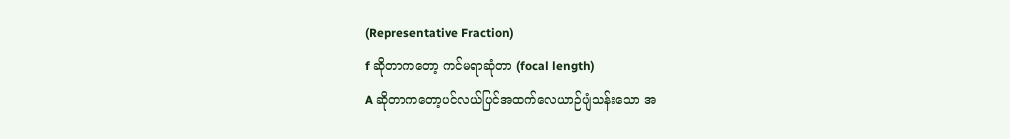(Representative Fraction)
f ဆိုတာကတော့ ကင်မရာဆုံတာ (focal length)
A ဆိုတာကတော့ပင်လယ်ပြင်အထက်လေယာဉ်ပျံသန်းသော အ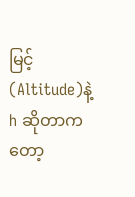မြင့်(Altitude)နဲ့
h ဆိုတာကတော့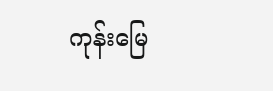ကုန်းမြေ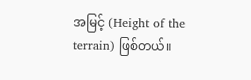အမြင့် (Height of the terrain) ဖြစ်တယ်။